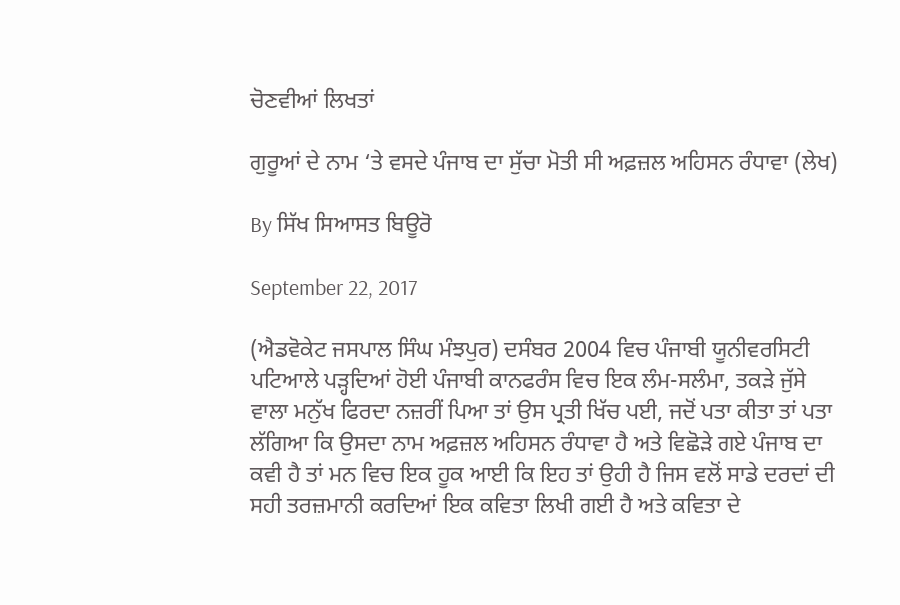ਚੋਣਵੀਆਂ ਲਿਖਤਾਂ

ਗੁਰੂਆਂ ਦੇ ਨਾਮ ‘ਤੇ ਵਸਦੇ ਪੰਜਾਬ ਦਾ ਸੁੱਚਾ ਮੋਤੀ ਸੀ ਅਫ਼ਜ਼ਲ ਅਹਿਸਨ ਰੰਧਾਵਾ (ਲੇਖ)

By ਸਿੱਖ ਸਿਆਸਤ ਬਿਊਰੋ

September 22, 2017

(ਐਡਵੋਕੇਟ ਜਸਪਾਲ ਸਿੰਘ ਮੰਝਪੁਰ) ਦਸੰਬਰ 2004 ਵਿਚ ਪੰਜਾਬੀ ਯੂਨੀਵਰਸਿਟੀ ਪਟਿਆਲੇ ਪੜ੍ਹਦਿਆਂ ਹੋਈ ਪੰਜਾਬੀ ਕਾਨਫਰੰਸ ਵਿਚ ਇਕ ਲੰਮ-ਸਲੰਮਾ, ਤਕੜੇ ਜੁੱਸੇ ਵਾਲਾ ਮਨੁੱਖ ਫਿਰਦਾ ਨਜ਼ਰੀਂ ਪਿਆ ਤਾਂ ਉਸ ਪ੍ਰਤੀ ਖਿੱਚ ਪਈ, ਜਦੋਂ ਪਤਾ ਕੀਤਾ ਤਾਂ ਪਤਾ ਲੱਗਿਆ ਕਿ ਉਸਦਾ ਨਾਮ ਅਫ਼ਜ਼ਲ ਅਹਿਸਨ ਰੰਧਾਵਾ ਹੈ ਅਤੇ ਵਿਛੋੜੇ ਗਏ ਪੰਜਾਬ ਦਾ ਕਵੀ ਹੈ ਤਾਂ ਮਨ ਵਿਚ ਇਕ ਹੂਕ ਆਈ ਕਿ ਇਹ ਤਾਂ ਉਹੀ ਹੈ ਜਿਸ ਵਲੋਂ ਸਾਡੇ ਦਰਦਾਂ ਦੀ ਸਹੀ ਤਰਜ਼ਮਾਨੀ ਕਰਦਿਆਂ ਇਕ ਕਵਿਤਾ ਲਿਖੀ ਗਈ ਹੈ ਅਤੇ ਕਵਿਤਾ ਦੇ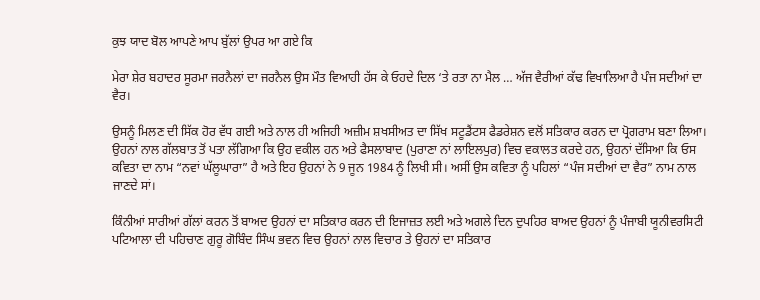ਕੁਝ ਯਾਦ ਬੋਲ ਆਪਣੇ ਆਪ ਬੁੱਲਾਂ ਉਪਰ ਆ ਗਏ ਕਿ

ਮੇਰਾ ਸ਼ੇਰ ਬਹਾਦਰ ਸੂਰਮਾ ਜਰਨੈਲਾਂ ਦਾ ਜਰਨੈਲ ਉਸ ਮੌਤ ਵਿਆਹੀ ਹੱਸ ਕੇ ਓਹਦੇ ਦਿਲ ‘ਤੇ ਰਤਾ ਨਾ ਮੈਲ … ਅੱਜ ਵੈਰੀਆਂ ਕੱਢ ਵਿਖਾਲਿਆ ਹੈ ਪੰਜ ਸਦੀਆਂ ਦਾ ਵੈਰ।

ਉਸਨੂੰ ਮਿਲਣ ਦੀ ਸਿੱਕ ਹੋਰ ਵੱਧ ਗਈ ਅਤੇ ਨਾਲ ਹੀ ਅਜਿਹੀ ਅਜ਼ੀਮ ਸ਼ਖਸੀਅਤ ਦਾ ਸਿੱਖ ਸਟੂਡੈਂਟਸ ਫੈਡਰੇਸ਼ਨ ਵਲੋਂ ਸਤਿਕਾਰ ਕਰਨ ਦਾ ਪ੍ਰੋਗਰਾਮ ਬਣਾ ਲਿਆ। ਉਹਨਾਂ ਨਾਲ ਗੱਲਬਾਤ ਤੋਂ ਪਤਾ ਲੱਗਿਆ ਕਿ ਉਹ ਵਕੀਲ ਹਨ ਅਤੇ ਫੈਸਲਾਬਾਦ (ਪੁਰਾਣਾ ਨਾਂ ਲਾਇਲਪੁਰ) ਵਿਚ ਵਕਾਲਤ ਕਰਦੇ ਹਨ, ਉਹਨਾਂ ਦੱਸਿਆ ਕਿ ਓਸ ਕਵਿਤਾ ਦਾ ਨਾਮ “ਨਵਾਂ ਘੱਲੂਘਾਰਾ” ਹੈ ਅਤੇ ਇਹ ਉਹਨਾਂ ਨੇ 9 ਜੂਨ 1984 ਨੂੰ ਲਿਖੀ ਸੀ। ਅਸੀਂ ਉਸ ਕਵਿਤਾ ਨੂੰ ਪਹਿਲਾਂ “ਪੰਜ ਸਦੀਆਂ ਦਾ ਵੈਰ” ਨਾਮ ਨਾਲ ਜਾਣਦੇ ਸਾਂ।

ਕਿੰਨੀਆਂ ਸਾਰੀਆਂ ਗੱਲਾਂ ਕਰਨ ਤੋਂ ਬਾਅਦ ਉਹਨਾਂ ਦਾ ਸਤਿਕਾਰ ਕਰਨ ਦੀ ਇਜਾਜ਼ਤ ਲਈ ਅਤੇ ਅਗਲੇ ਦਿਨ ਦੁਪਹਿਰ ਬਾਅਦ ਉਹਨਾਂ ਨੂੰ ਪੰਜਾਬੀ ਯੂਨੀਵਰਸਿਟੀ ਪਟਿਆਲਾ ਦੀ ਪਹਿਚਾਣ ਗੁਰੂ ਗੋਬਿੰਦ ਸਿੰਘ ਭਵਨ ਵਿਚ ਉਹਨਾਂ ਨਾਲ ਵਿਚਾਰ ਤੇ ਉਹਨਾਂ ਦਾ ਸਤਿਕਾਰ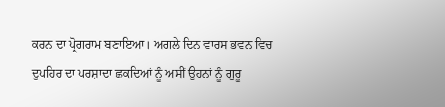ਕਰਨ ਦਾ ਪ੍ਰੋਗਰਾਮ ਬਣਾਇਆ। ਅਗਲੇ ਦਿਨ ਵਾਰਸ ਭਵਨ ਵਿਚ ਦੁਪਹਿਰ ਦਾ ਪਰਸ਼ਾਦਾ ਛਕਦਿਆਂ ਨੂੰ ਅਸੀਂ ਉਹਨਾਂ ਨੂੰ ਗੁਰੂ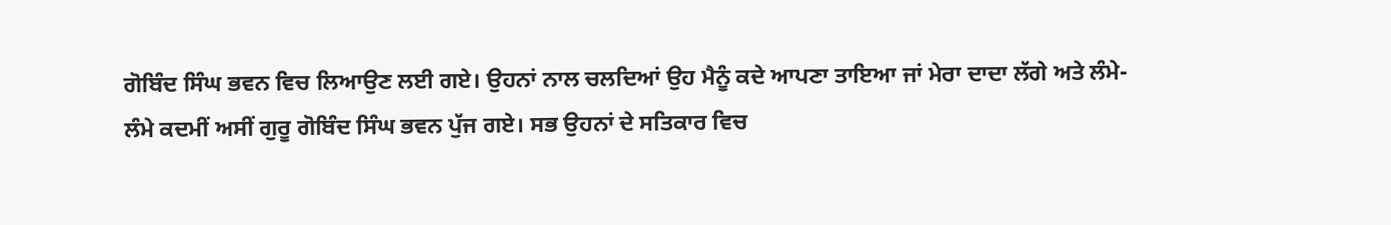ਗੋਬਿੰਦ ਸਿੰਘ ਭਵਨ ਵਿਚ ਲਿਆਉਣ ਲਈ ਗਏ। ਉਹਨਾਂ ਨਾਲ ਚਲਦਿਆਂ ਉਹ ਮੈਨੂੰ ਕਦੇ ਆਪਣਾ ਤਾਇਆ ਜਾਂ ਮੇਰਾ ਦਾਦਾ ਲੱਗੇ ਅਤੇ ਲੰਮੇ-ਲੰਮੇ ਕਦਮੀਂ ਅਸੀਂ ਗੁਰੂ ਗੋਬਿੰਦ ਸਿੰਘ ਭਵਨ ਪੁੱਜ ਗਏ। ਸਭ ਉਹਨਾਂ ਦੇ ਸਤਿਕਾਰ ਵਿਚ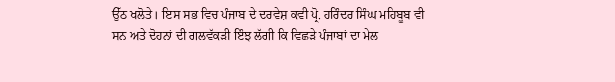ਉੱਠ ਖਲੋਤੇ। ਇਸ ਸਭ ਵਿਚ ਪੰਜਾਬ ਦੇ ਦਰਵੇਸ਼ ਕਵੀ ਪ੍ਰੋ. ਹਰਿੰਦਰ ਸਿੰਘ ਮਹਿਬੂਬ ਵੀ ਸਨ ਅਤੇ ਦੋਹਨਾਂ ਦੀ ਗਲਵੱਕੜੀ ਇੰਝ ਲੱਗੀ ਕਿ ਵਿਛੜੇ ਪੰਜਾਬਾਂ ਦਾ ਮੇਲ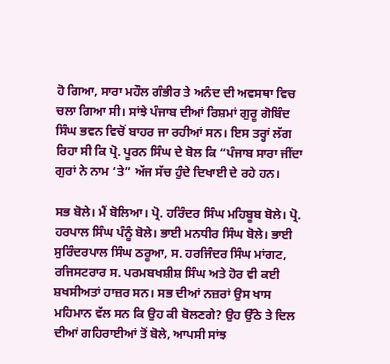ਹੋ ਗਿਆ, ਸਾਰਾ ਮਹੌਲ ਗੰਭੀਰ ਤੇ ਅਨੰਦ ਦੀ ਅਵਸਥਾ ਵਿਚ ਚਲਾ ਗਿਆ ਸੀ। ਸਾਂਝੇ ਪੰਜਾਬ ਦੀਆਂ ਰਿਸ਼ਮਾਂ ਗੁਰੂ ਗੋਬਿੰਦ ਸਿੰਘ ਭਵਨ ਵਿਚੋਂ ਬਾਹਰ ਜਾ ਰਹੀਆਂ ਸਨ। ਇਸ ਤਰ੍ਹਾਂ ਲੱਗ ਰਿਹਾ ਸੀ ਕਿ ਪ੍ਰੋ. ਪੂਰਨ ਸਿੰਘ ਦੇ ਬੋਲ ਕਿ “ਪੰਜਾਬ ਸਾਰਾ ਜੀਂਦਾ ਗੁਰਾਂ ਨੇ ਨਾਮ ‘ਤੇ” ਅੱਜ ਸੱਚ ਹੁੰਦੇ ਦਿਖਾਈ ਦੇ ਰਹੇ ਹਨ।

ਸਭ ਬੋਲੇ। ਮੈਂ ਬੋਲਿਆ। ਪ੍ਰੋ. ਹਰਿੰਦਰ ਸਿੰਘ ਮਹਿਬੂਬ ਬੋਲੇ। ਪ੍ਰੋ. ਹਰਪਾਲ ਸਿੰਘ ਪੰਨੂੰ ਬੋਲੇ। ਭਾਈ ਮਨਧੀਰ ਸਿੰਘ ਬੋਲੇ। ਭਾਈ ਸੁਰਿੰਦਰਪਾਲ ਸਿੰਘ ਠਰੂਆ, ਸ. ਹਰਜਿੰਦਰ ਸਿੰਘ ਮਾਂਗਟ, ਰਜਿਸਟਰਾਰ ਸ. ਪਰਮਬਖਸ਼ੀਸ਼ ਸਿੰਘ ਅਤੇ ਹੋਰ ਵੀ ਕਈ ਸ਼ਖਸੀਅਤਾਂ ਹਾਜ਼ਰ ਸਨ। ਸਭ ਦੀਆਂ ਨਜ਼ਰਾਂ ਉਸ ਖਾਸ ਮਹਿਮਾਨ ਵੱਲ ਸਨ ਕਿ ਉਹ ਕੀ ਬੋਲਣਗੇ? ਉਹ ਉੱਠੇ ਤੇ ਦਿਲ ਦੀਆਂ ਗਹਿਰਾਈਆਂ ਤੋਂ ਬੋਲੇ, ਆਪਸੀ ਸਾਂਝ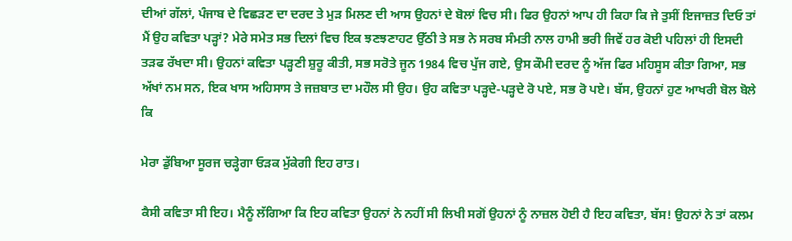ਦੀਆਂ ਗੱਲਾਂ, ਪੰਜਾਬ ਦੇ ਵਿਛੜਣ ਦਾ ਦਰਦ ਤੇ ਮੁੜ ਮਿਲਣ ਦੀ ਆਸ ਉਹਨਾਂ ਦੇ ਬੋਲਾਂ ਵਿਚ ਸੀ। ਫਿਰ ਉਹਨਾਂ ਆਪ ਹੀ ਕਿਹਾ ਕਿ ਜੇ ਤੁਸੀਂ ਇਜਾਜ਼ਤ ਦਿਓ ਤਾਂ ਮੈਂ ਉਹ ਕਵਿਤਾ ਪੜ੍ਹਾਂ? ਮੇਰੇ ਸਮੇਤ ਸਭ ਦਿਲਾਂ ਵਿਚ ਇਕ ਝਣਝਣਾਹਟ ਉੱਠੀ ਤੇ ਸਭ ਨੇ ਸਰਬ ਸੰਮਤੀ ਨਾਲ ਹਾਮੀ ਭਰੀ ਜਿਵੇਂ ਹਰ ਕੋਈ ਪਹਿਲਾਂ ਹੀ ਇਸਦੀ ਤੜਫ ਰੱਖਦਾ ਸੀ। ਉਹਨਾਂ ਕਵਿਤਾ ਪੜ੍ਹਣੀ ਸ਼ੁਰੂ ਕੀਤੀ, ਸਭ ਸਰੋਤੇ ਜੂਨ 1984 ਵਿਚ ਪੁੱਜ ਗਏ, ਉਸ ਕੌਮੀ ਦਰਦ ਨੂੰ ਅੱਜ ਫਿਰ ਮਹਿਸੂਸ ਕੀਤਾ ਗਿਆ, ਸਭ ਅੱਖਾਂ ਨਮ ਸਨ, ਇਕ ਖਾਸ ਅਹਿਸਾਸ ਤੇ ਜਜ਼ਬਾਤ ਦਾ ਮਹੌਲ ਸੀ ਉਹ। ਉਹ ਕਵਿਤਾ ਪੜ੍ਹਦੇ-ਪੜ੍ਹਦੇ ਰੋ ਪਏ, ਸਭ ਰੋ ਪਏ। ਬੱਸ, ਉਹਨਾਂ ਹੁਣ ਆਖਰੀ ਬੋਲ ਬੋਲੇ ਕਿ

ਮੇਰਾ ਡੁੱਬਿਆ ਸੂਰਜ ਚੜ੍ਹੇਗਾ ਓੜਕ ਮੁੱਕੇਗੀ ਇਹ ਰਾਤ।

ਕੈਸੀ ਕਵਿਤਾ ਸੀ ਇਹ। ਮੈਨੂੰ ਲੱਗਿਆ ਕਿ ਇਹ ਕਵਿਤਾ ਉਹਨਾਂ ਨੇ ਨਹੀਂ ਸੀ ਲਿਖੀ ਸਗੋਂ ਉਹਨਾਂ ਨੂੰ ਨਾਜ਼ਲ ਹੋਈ ਹੈ ਇਹ ਕਵਿਤਾ, ਬੱਸ! ਉਹਨਾਂ ਨੇ ਤਾਂ ਕਲਮ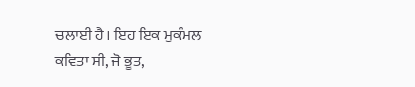ਚਲਾਈ ਹੈ। ਇਹ ਇਕ ਮੁਕੰਮਲ ਕਵਿਤਾ ਸੀ, ਜੋ ਭੂਤ,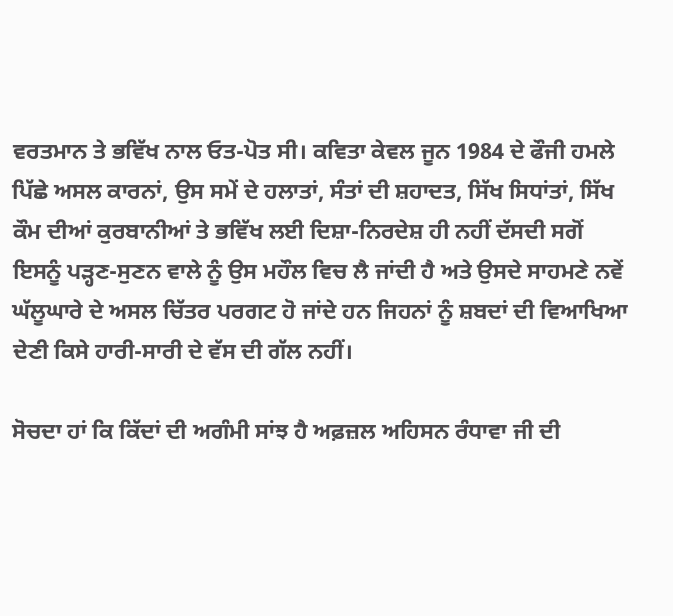ਵਰਤਮਾਨ ਤੇ ਭਵਿੱਖ ਨਾਲ ਓਤ-ਪੋਤ ਸੀ। ਕਵਿਤਾ ਕੇਵਲ ਜੂਨ 1984 ਦੇ ਫੌਜੀ ਹਮਲੇ ਪਿੱਛੇ ਅਸਲ ਕਾਰਨਾਂ, ਉਸ ਸਮੇਂ ਦੇ ਹਲਾਤਾਂ, ਸੰਤਾਂ ਦੀ ਸ਼ਹਾਦਤ, ਸਿੱਖ ਸਿਧਾਂਤਾਂ, ਸਿੱਖ ਕੌਮ ਦੀਆਂ ਕੁਰਬਾਨੀਆਂ ਤੇ ਭਵਿੱਖ ਲਈ ਦਿਸ਼ਾ-ਨਿਰਦੇਸ਼ ਹੀ ਨਹੀਂ ਦੱਸਦੀ ਸਗੋਂ ਇਸਨੂੰ ਪੜ੍ਹਣ-ਸੁਣਨ ਵਾਲੇ ਨੂੰ ਉਸ ਮਹੌਲ ਵਿਚ ਲੈ ਜਾਂਦੀ ਹੈ ਅਤੇ ਉਸਦੇ ਸਾਹਮਣੇ ਨਵੇਂ ਘੱਲੂਘਾਰੇ ਦੇ ਅਸਲ ਚਿੱਤਰ ਪਰਗਟ ਹੋ ਜਾਂਦੇ ਹਨ ਜਿਹਨਾਂ ਨੂੰ ਸ਼ਬਦਾਂ ਦੀ ਵਿਆਖਿਆ ਦੇਣੀ ਕਿਸੇ ਹਾਰੀ-ਸਾਰੀ ਦੇ ਵੱਸ ਦੀ ਗੱਲ ਨਹੀਂ।

ਸੋਚਦਾ ਹਾਂ ਕਿ ਕਿੱਦਾਂ ਦੀ ਅਗੰਮੀ ਸਾਂਝ ਹੈ ਅਫ਼ਜ਼ਲ ਅਹਿਸਨ ਰੰਧਾਵਾ ਜੀ ਦੀ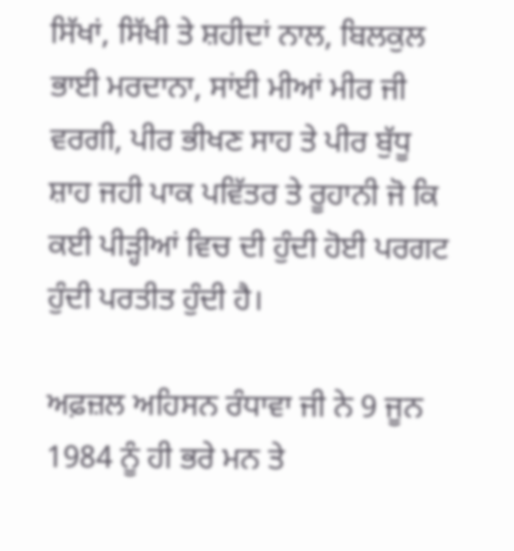ਸਿੱਖਾਂ, ਸਿੱਖੀ ਤੇ ਸ਼ਹੀਦਾਂ ਨਾਲ, ਬਿਲਕੁਲ ਭਾਈ ਮਰਦਾਨਾ, ਸਾਂਈ ਮੀਆਂ ਮੀਰ ਜੀ ਵਰਗੀ, ਪੀਰ ਭੀਖਣ ਸਾਹ ਤੇ ਪੀਰ ਬੁੱਧੂ ਸ਼ਾਹ ਜਹੀ ਪਾਕ ਪਵਿੱਤਰ ਤੇ ਰੂਹਾਨੀ ਜੋ ਕਿ ਕਈ ਪੀੜ੍ਹੀਆਂ ਵਿਚ ਦੀ ਹੁੰਦੀ ਹੋਈ ਪਰਗਟ ਹੁੰਦੀ ਪਰਤੀਤ ਹੁੰਦੀ ਹੈ।

ਅਫ਼ਜ਼ਲ ਅਹਿਸਨ ਰੰਧਾਵਾ ਜੀ ਨੇ 9 ਜੂਨ 1984 ਨੂੰ ਹੀ ਭਰੇ ਮਨ ਤੇ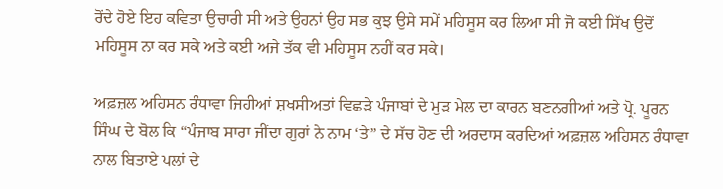ਰੋਂਦੇ ਹੋਏ ਇਹ ਕਵਿਤਾ ਉਚਾਰੀ ਸੀ ਅਤੇ ਉਹਨਾਂ ਉਹ ਸਭ ਕੁਝ ਉਸੇ ਸਮੇਂ ਮਹਿਸੂਸ ਕਰ ਲਿਆ ਸੀ ਜੋ ਕਈ ਸਿੱਖ ਉਦੋਂ ਮਹਿਸੂਸ ਨਾ ਕਰ ਸਕੇ ਅਤੇ ਕਈ ਅਜੇ ਤੱਕ ਵੀ ਮਹਿਸੂਸ ਨਹੀਂ ਕਰ ਸਕੇ।

ਅਫ਼ਜ਼ਲ ਅਹਿਸਨ ਰੰਧਾਵਾ ਜਿਹੀਆਂ ਸ਼ਖਸੀਅਤਾਂ ਵਿਛੜੇ ਪੰਜਾਬਾਂ ਦੇ ਮੁੜ ਮੇਲ ਦਾ ਕਾਰਨ ਬਣਨਗੀਆਂ ਅਤੇ ਪ੍ਰੋ. ਪੂਰਨ ਸਿੰਘ ਦੇ ਬੋਲ ਕਿ “ਪੰਜਾਬ ਸਾਰਾ ਜੀਂਦਾ ਗੁਰਾਂ ਨੇ ਨਾਮ ‘ਤੇ” ਦੇ ਸੱਚ ਹੋਣ ਦੀ ਅਰਦਾਸ ਕਰਦਿਆਂ ਅਫ਼ਜ਼ਲ ਅਹਿਸਨ ਰੰਧਾਵਾ ਨਾਲ ਬਿਤਾਏ ਪਲਾਂ ਦੇ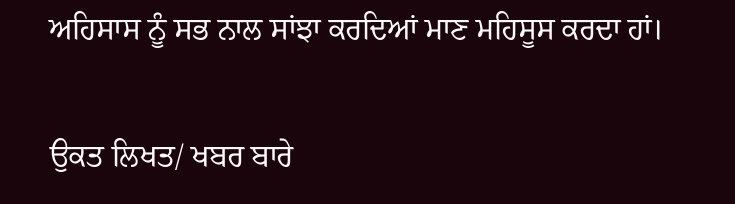ਅਹਿਸਾਸ ਨੂੰ ਸਭ ਨਾਲ ਸਾਂਝਾ ਕਰਦਿਆਂ ਮਾਣ ਮਹਿਸੂਸ ਕਰਦਾ ਹਾਂ।

ਉਕਤ ਲਿਖਤ/ ਖਬਰ ਬਾਰੇ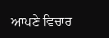ਆਪਣੇ ਵਿਚਾਰ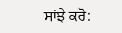ਸਾਂਝੇ ਕਰੋ: